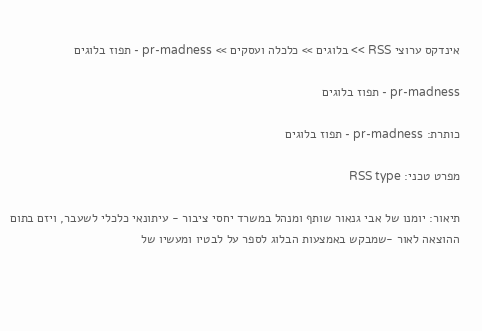אינדקס ערוצי RSS >> בלוגים >> כלכלה ועסקים >> pr-madness - תפוז בלוגים

pr-madness - תפוז בלוגים

כותרת: pr-madness - תפוז בלוגים

מפרט טכני: RSS type

תיאור: יומנו של אבי גנאור שותף ומנהל במשרד יחסי ציבור - עיתונאי כלכלי לשעבר, ויזם בתום ההוצאה לאור -שמבקש באמצעות הבלוג לספר על לבטיו ומעשיו של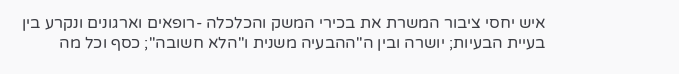איש יחסי ציבור המשרת את בכירי המשק והכלכלה -רופאים וארגונים ונקרע בין בעיית הבעיות; יושרה ובין ה"ההבעיה משנית ו"הלא חשובה"; כסף וכל מה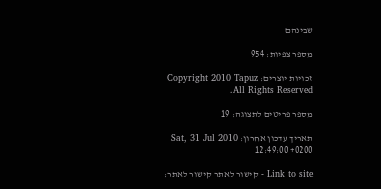שבינהם

מספר צפיות: 954

זכויות יוצרים: Copyright 2010 Tapuz All Rights Reserved.

מספר פריטים לתצוגה: 19

תאריך עדכון אחרון: Sat, 31 Jul 2010 12:49:00 +0200

Link to site - קישור לאתר קישור לאתר: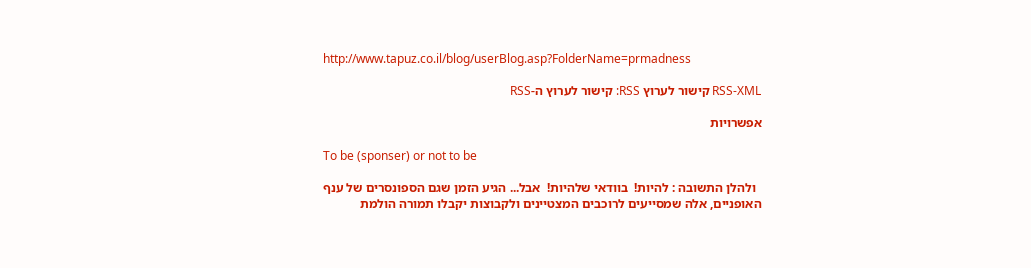http://www.tapuz.co.il/blog/userBlog.asp?FolderName=prmadness

RSS-XML קישור לערוץ RSS: קישור לערוץ ה-RSS

אפשרויות

To be (sponser) or not to be

  ולהלן התשובה : להיות!  בוודאי שלהיות!  אבל... הגיע הזמן שגם הספונסרים של ענף האופניים, אלה שמסייעים לרוכבים המצטיינים ולקבוצות יקבלו תמורה הולמת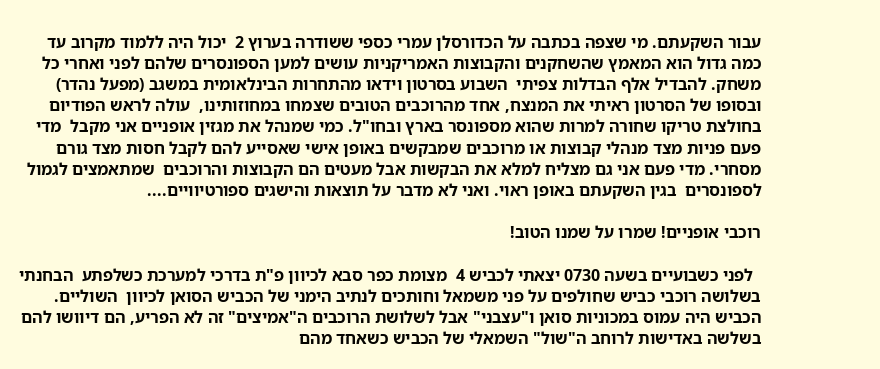עבור השקעתם. מי שצפה בכתבה על הכדורסלן עמרי כספי ששודרה בערוץ 2  יכול היה ללמוד מקרוב עד כמה גדול הוא המאמץ שהשחקנים והקבוצות האמריקניות עושים למען הספונסרים שלהם לפני ואחרי כל משחק. להבדיל אלף הבדלות צפיתי  השבוע בסרטון וידאו מהתחרות הבינלאומית במשגב (מפעל נהדר) ובסופו של הסרטון ראיתי את המנצח, אחד מהרוכבים הטובים שצמחו במחוזותינו,  עולה לראש הפודיום בחולצת טריקו שחורה למרות שהוא מספונסר בארץ ובחו"ל. כמי שמנהל את מגזין אופניים אני מקבל  מדי פעם פניות מצד מנהלי קבוצות או מרוכבים שמבקשים באופן אישי שאסייע להם לקבל חסות מצד גורם מסחרי. מדי פעם אני גם מצליח למלא את הבקשות אבל מעטים הם הקבוצות והרוכבים  שמתאמצים לגמול לספונסרים  בגין השקעתם באופן ראוי. ואני לא מדבר על תוצאות והישגים ספורטיוויים....

רוכבי אופניים! שמרו על שמנו הטוב!

  לפני כשבועיים בשעה 0730 יצאתי לכביש 4  מצומת כפר סבא לכיוון פ"ת בדרכי למערכת כשלפתע  הבחנתי בשלושה רוכבי כביש שחולפים על פני משמאל וחותכים לנתיב הימני של הכביש הסואן לכיוון  השוליים. הכביש היה עמוס במכוניות סואן ו"עצבני" אבל לשלושת הרוכבים ה"אמיצים" זה לא הפריע, הם דיוושו להם בשלשה באדישות לרוחב ה"שול" השמאלי של הכביש כשאחד מהם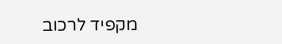מקפיד לרכוב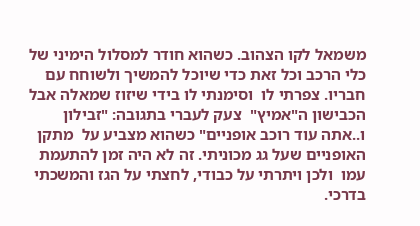משמאל לקו הצהוב. כשהוא חודר למסלול הימיני של כלי הרכב וכל זאת כדי שיוכל להמשיך ולשוחח עם חבריו. צפרתי לו  וסימנתי לו בידי שיזוז שמאלה אבל הכבישון ה"אמיץ"  צעק לעברי בתגובה: "זבילון ו..אתה עוד רוכב אופניים" כשהוא מצביע על  מתקן האופניים שעל גג מכוניתי. זה לא היה זמן להתעמת עמו  ולכן ויתרתי על כבודי, לחצתי על הגז והמשכתי בדרכי.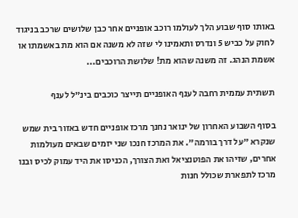באותו סוף שבוע הלך לעולמו רוכב אופניים אחר כבן שלושים שרכב בניגוד לחוק על כביש 5 ונדרס ותאמינו לי שזה לא משנה אם הוא מת באשמתו או אשמת הנהג. זה משנה שהוא מת! שלושת הרוכבים...

תשתית עממית רחבה לענף האופניים תייצר כוכבים בינ"ל לענף

בסוף השבוע האחרון של ינואר נחנך מרכז אופניים חדש באזור בית שמש שנקרא "על דרך בורמה". את המרכז חנכו שני יזמים שבאים מעולמות אחרים, שזיהו את הפוטנציאל ואת הצורך, הכניסו את היד עמוק לכיס ובנו מרכז לתפארת שכולל חנות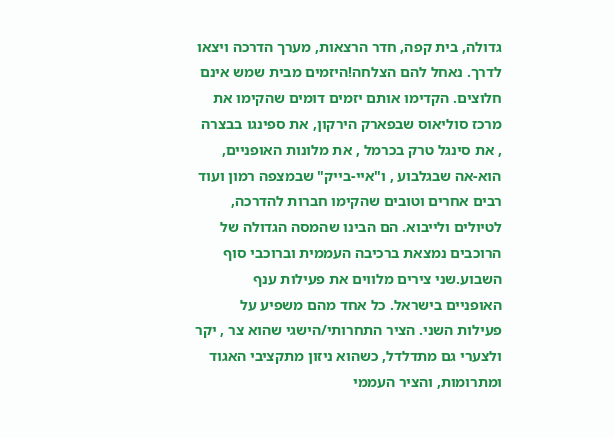גדולה, בית קפה, חדר הרצאות, מערך הדרכה ויצאו לדרך. נאחל להם הצלחה!היזמים מבית שמש אינם חלוצים. הקדימו אותם יזמים דומים שהקימו את מרכז סוליאוס שבפארק הירקון, את ספינגו בבצרה , את סינגל טרק בכרמל , את מלונות האופניים, הוא-אה שבגלבוע , ו"איי-בייק" שבמצפה רמון ועוד רבים אחרים וטובים שהקימו חברות להדרכה, לטיולים ולייבוא. הם הבינו שהמסה הגדולה של הרוכבים נמצאת ברכיבה העממית וברוכבי סוף השבוע.שני צירים מלווים את פעילות ענף האופניים בישראל. כל אחד מהם משפיע על פעילות השני. הציר התחרותי/הישגי שהוא צר , יקר ולצערי גם מתדלדל, כשהוא ניזון מתקציבי האגוד ומתרומות, והציר העממי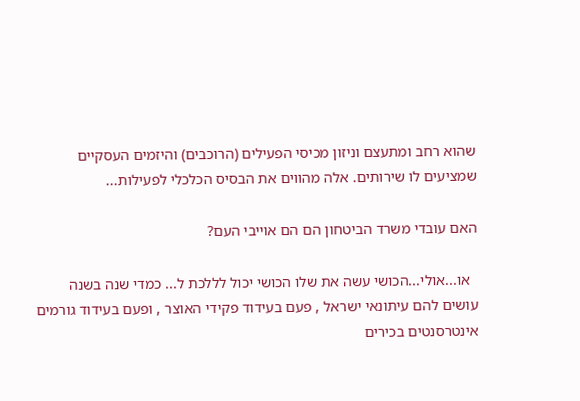שהוא רחב ומתעצם וניזון מכיסי הפעילים (הרוכבים) והיזמים העסקיים שמציעים לו שירותים. אלה מהווים את הבסיס הכלכלי לפעילות...

האם עובדי משרד הביטחון הם הם אוייבי העם?

  או...אולי...הכושי עשה את שלו הכושי יכול לללכת ל... כמדי שנה בשנה עושים להם עיתונאי ישראל , פעם בעידוד פקידי האוצר , ופעם בעידוד גורמים אינטרסנטים בכירים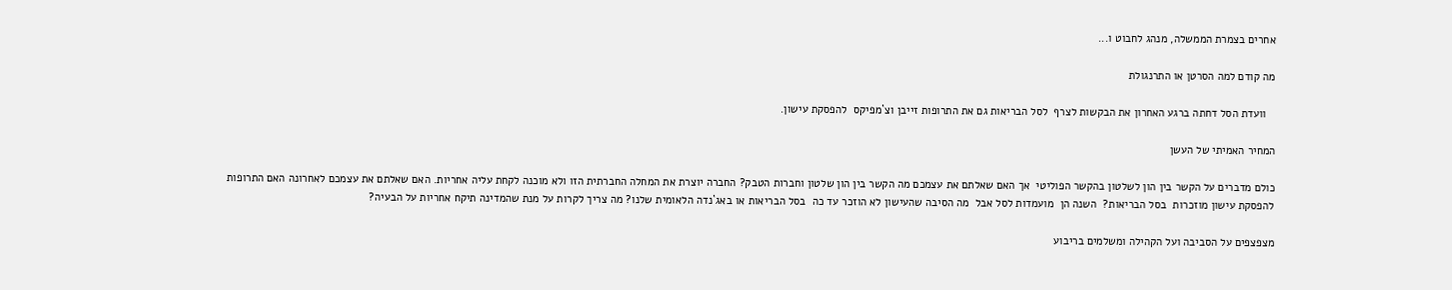אחרים בצמרת הממשלה, מנהג לחבוט ו...

מה קודם למה הסרטן או התרנגולת

   וועדת הסל דחתה ברגע האחרון את הבקשות לצרף  לסל הבריאות גם את התרופות זייבן וצ`מפיקס  להפסקת עישון.

המחיר האמיתי של העשן

כולם מדברים על הקשר בין הון לשלטון בהקשר הפוליטי  אך האם שאלתם את עצמכם מה הקשר בין הון שלטון וחברות הטבק? החברה יוצרת את המחלה החברתית הזו ולא מוכנה לקחת עליה אחריות. האם שאלתם את עצמכם לאחרונה האם התרופות להפסקת עישון מוזכרות  בסל הבריאות?  השנה הן  מועמדות לסל אבל  מה הסיבה שהעישון לא הוזכר עד כה  בסל הבריאות או באג`נדה הלאומית שלנו? מה צריך לקרות על מנת שהמדינה תיקח אחריות על הבעיה?

מצפצפים על הסביבה ועל הקהילה ומשלמים בריבוע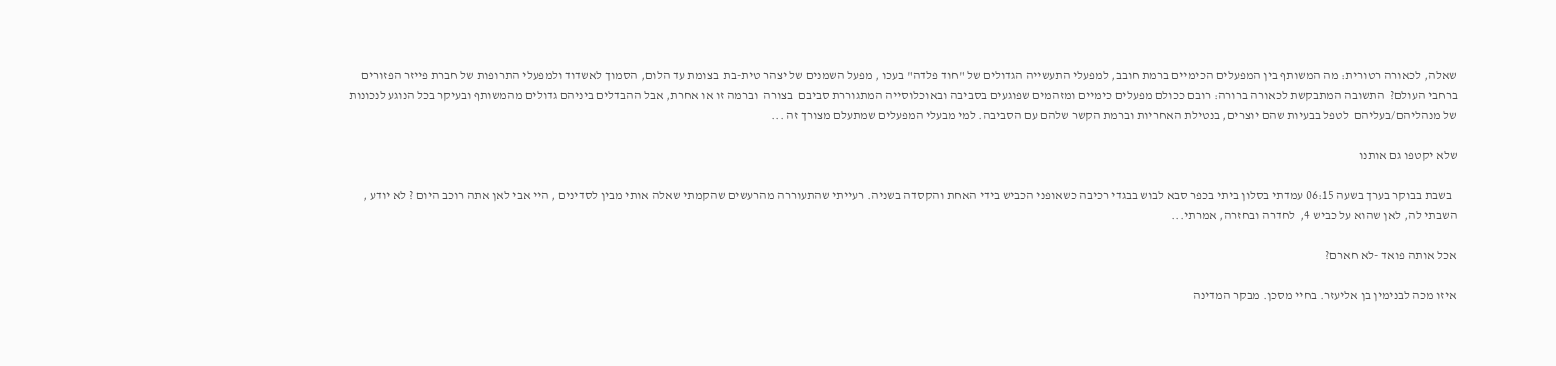שאלה, לכאורה רטורית: מה המשותף בין המפעלים הכימיים ברמת חובב, למפעלי התעשייה הגדולים של "חוד פלדה" בעכו , מפעל השמנים של יצהר טית-בת  בצומת עד הלום, הסמוך לאשדוד ולמפעלי התרופות של חברת פייזר הפזורים ברחבי העולם?  התשובה המתבקשת לכאורה ברורה: רובם ככולם מפעלים כימיים ומזהמים שפוגעים בסביבה ובאוכלוסייה המתגוררת סביבם  בצורה  וברמה זו או אחרת, אבל ההבדלים ביניהם גדולים מהמשותף ובעיקר בכל הנוגע לנכונות של מנהליהם/בעליהם  לטפל בבעיות שהם יוצרים, בנטילת האחריות וברמת הקשר שלהם עם הסביבה. למי מבעלי המפעלים שמתעלם מצורך זה ...

שלא יקטפו גם אותנו

  בשבת בבוקר בערך בשעה 06:15 עמדתי בסלון ביתי בכפר סבא לבוש בבגדי רכיבה כשאופני הכביש בידי האחת והקסדה בשניה. רעייתי שהתעוררה מהרעשים שהקמתי שאלה אותי מבין לסדינים , היי אבי לאן אתה רוכב היום ? לא יודע , השבתי לה, לאן שהוא על כביש 4,  לחדרה ובחזרה, אמרתי...

אכל אותה פואד -לא חארם?

איזו מכה לבנימין בן אליעזר. בחיי מסכן. מבקר המדינה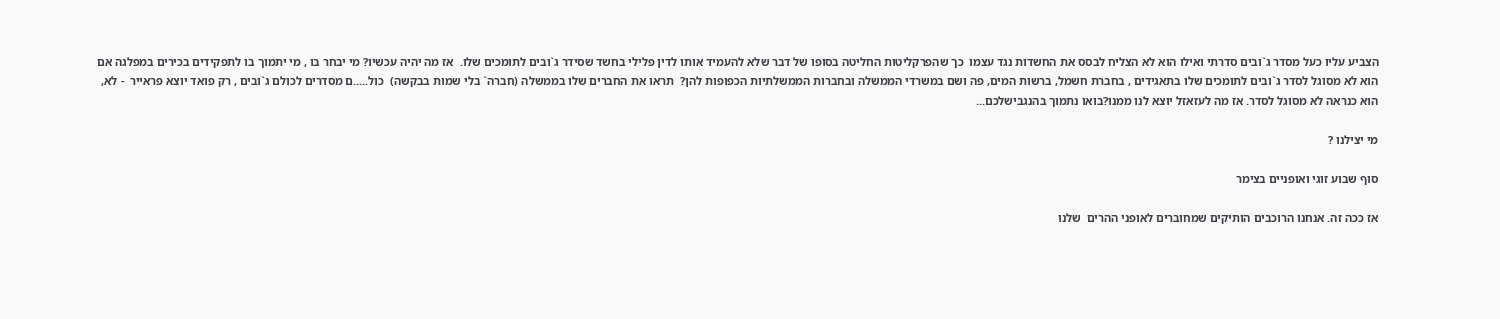הצביע עליו כעל מסדר ג`ובים סדרתי ואילו הוא לא הצליח לבסס את החשדות נגד עצמו  כך שהפרקליטות החליטה בסופו של דבר שלא להעמיד אותו לדין פלילי בחשד שסידר ג`ובים לתומכים שלו.  אז מה יהיה עכשיו? מי יבחר בו , מי יתמוך בו לתפקידים בכירים במפלגה אם הוא לא מסוגל לסדר ג`ובים לתומכים שלו בתאגידים , בחברת חשמל, ברשות המים, פה ושם במשרדי הממשלה ובחברות הממשלתיות הכפופות להן?  תראו את החברים שלו בממשלה (חברה` בלי שמות בבקשה)  כול.....ם מסדרים לכולם ג`ובים , רק פואד יוצא פראייר  - לא, הוא כנראה לא מסוגל לסדר. אז מה לעזאזל יוצא לנו ממנו?בואו נתמוך בהנגבישלכם...

מי יצילנו ?

סוף שבוע זוגי ואופניים בצימר

אז ככה זה. אנחנו הרוכבים הותיקים שמחוברים לאופני ההרים  שלנו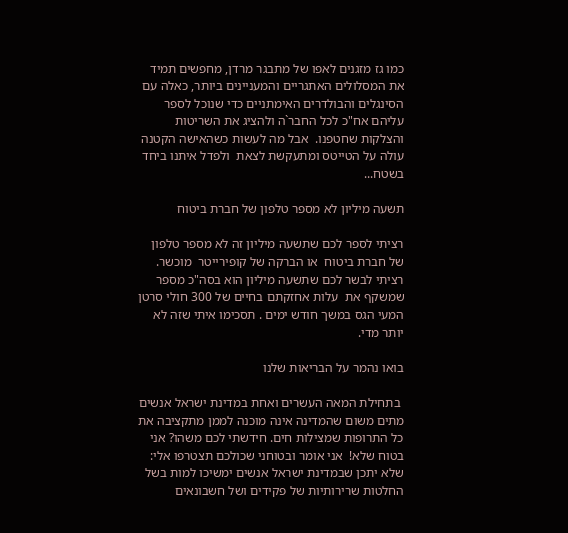כמו גז מזגנים לאפו של מתבגר מרדן, מחפשים תמיד את המסלולים האתגריים והמעניינים ביותר, כאלה עם הסינגלים והבולדרים האימתניים כדי שנוכל לספר עליהם אח"כ לכל החבר`ה ולהציג את השריטות והצלקות שחטפנו.  אבל מה לעשות כשהאישה הקטנה עולה על הטייטס ומתעקשת לצאת  ולפדל איתנו ביחד בשטח...

תשעה מיליון לא מספר טלפון של חברת ביטוח

רציתי לספר לכם שתשעה מיליון זה לא מספר טלפון של חברת ביטוח  או הברקה של קופירייטר  מוכשר. רציתי לבשר לכם שתשעה מיליון הוא בסה"כ מספר שמשקף את  עלות אחזקתם בחיים של 300 חולי סרטן המעי הגס במשך חודש ימים . תסכימו איתי שזה לא יותר מדי.

בואו נהמר על הבריאות שלנו

 בתחילת המאה העשרים ואחת במדינת ישראל אנשים מתים משום שהמדינה אינה מוכנה לממן מתקציבה את כל התרופות שמצילות חים. חידשתי לכם משהו? אני בטוח שלא!  אני אומר ובטוחני שכולכם תצטרפו אלי: שלא יתכן שבמדינת ישראל אנשים ימשיכו למות בשל החלטות שרירותיות של פקידים ושל חשבונאים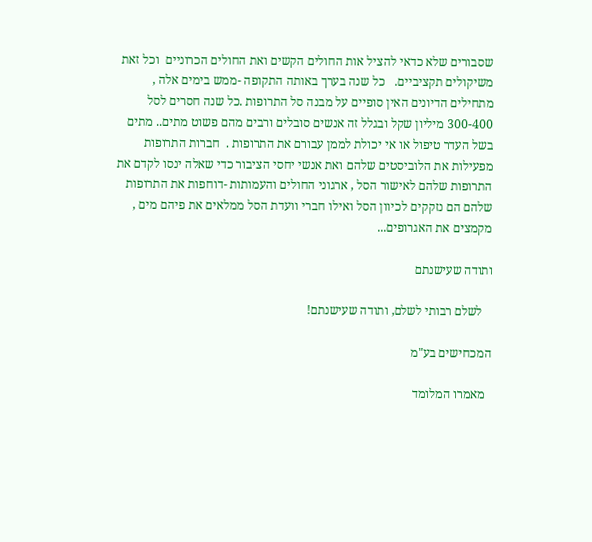שסבורים שלא כדאי להציל אות החולים הקשים ואת החולים הכרוניים  וכל זאת משיקולים תקציביים.   כל שנה בערך באותה התקופה -ממש בימים אלה , מתחילים הדיונים האין סופיים על מבנה סל התרופות .כל שנה חסרים לסל 300-400 מיליון שקל ובגלל זה אנשים סובלים ורבים מהם פשוט מתים.. מתים בשל העדר טיפול או אי יכולת לממן עבורם את התרופות .  חברות התרופות מפעילות את הלוביסטים שלהם ואת אנשי יחסי הציבור כדי שאלה ינסו לקדם את התרופות שלהם לאישור הסל , ארגוני החולים והעמותות -דוחפות את התרופות שלהם הם נזקקים לכיוון הסל ואילו חברי וועדת הסל ממלאים את פיהם מים , מקמצים את האגרופים...

ותודה שעישנתם

   לשלם רבותי לשלם, ותודה שעישנתם!

המכחישים בע"מ

  מאמרו המלומד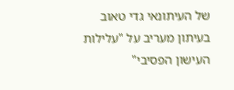של העיתונאי גדי טאוב בעיתון מעריב על "עלילות העישון הפסיבי"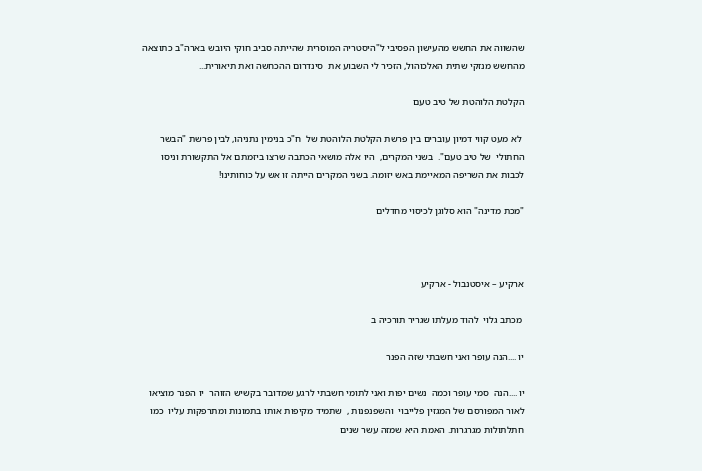שהשווה את החשש מהעישון הפסיבי ל"היסטריה המוסרית שהייתה סביב חוקי היובש בארה"ב כתוצאה מהחשש מנזקי שתית האלכוהול, הזכיר לי השבוע את  סינדרום ההכחשה ואת תיאורית...

הקלטת הלוהטת של טיב טעם

 לא מעט קווי דמיון עוברים בין פרשת הקלטת הלוהטת של  ח"כ בנימין נתניהו, לבין פרשת "הבשר החתולי  של טיב טעם".  בשני המקרים,  היו אלה מושאי הכתבה שרצו ביזמתם אל התקשורת וניסו לכבות את השריפה המאיימת באש יזומה. בשני המקרים הייתה זו אש על כוחותינו!

"מכת מדינה" הוא סלוגן לכיסוי מחדלים



ארקיע – איסטנבול - ארקיע

 מכתב גלוי  להוד מעלתו שגריר תורכיה ב

יו ....הנה עופר ואני חשבתי שזה הפנר

יו ....הנה  סמי עופר וכמה  נשים יפות ואני לתומי חשבתי לרגע שמדובר בקשיש הזוהר  יו הפנר מוציאו לאור המפורסם של המגזין פלייבוי  והשפנפנות ,  שתמיד מקיפות אותו בתמונות ומתרפקות עליו  כמו חתלתולות מגרגרות. האמת היא שמזה עשר שנים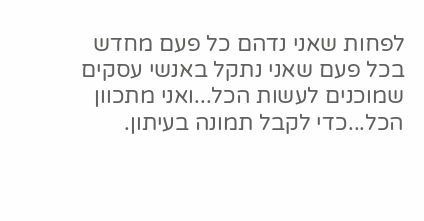לפחות שאני נדהם כל פעם מחדש בכל פעם שאני נתקל באנשי עסקים שמוכנים לעשות הכל...ואני מתכוון הכל...כדי לקבל תמונה בעיתון.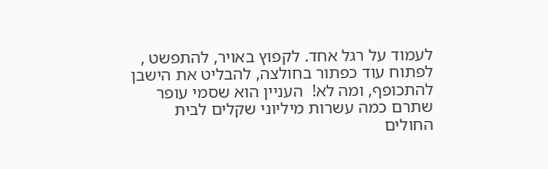לעמוד על רגל אחד. לקפוץ באויר, להתפשט , לפתוח עוד כפתור בחולצה, להבליט את הישבן להתכופף, ומה לא!  העניין הוא שסמי עופר שתרם כמה עשרות מיליוני שקלים לבית החולים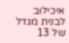איכילוב לבנית מגדל של 13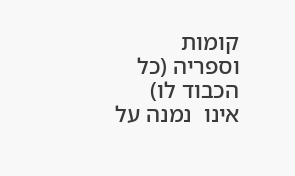קומות וספריה (כל הכבוד לו) אינו  נמנה על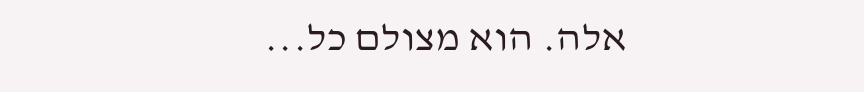אלה. הוא מצולם כל...